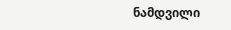ნამდვილი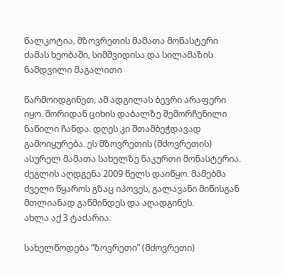წალკოტია, მზოვრეთის მამათა მონასტერი ძამას ხეობაში, სიმშვიდისა და სილამაზის ნამდვილი მაგალითი

წარმოიდგინეთ, ამ ადგილას ბევრი არაფერი იყო. შორიდან ციხის დაბალზე შემორჩენილი ნაწილი ჩანდა. დღეს კი შთამბეჭდავად გამოიყურება. ეს მზოვრეთის (მძოვრეთის) ასურელ მამათა სახელზე ნაკურთი მონასტერია. ძეგლის აღდგენა 2009 წელს დაიწყო. მამებმა ძველი წყაროს გზაც იპოვეს, გალავანი მიწისგან მთლიანად გაწმინდეს და აღადგინეს.
ახლა აქ 3 ტაძარია.

სახელწოდება “ზოვრეთი” (მძოვრეთი)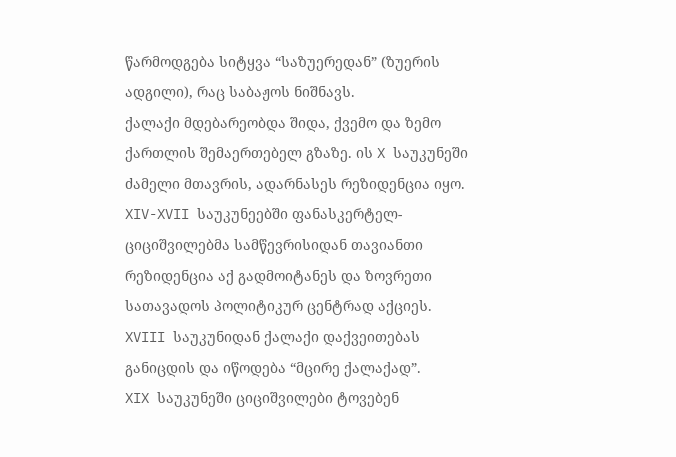წარმოდგება სიტყვა “საზუერედან” (ზუერის ადგილი), რაც საბაჟოს ნიშნავს.
ქალაქი მდებარეობდა შიდა, ქვემო და ზემო ქართლის შემაერთებელ გზაზე. ის X საუკუნეში ძამელი მთავრის, ადარნასეს რეზიდენცია იყო.
XIV-XVII საუკუნეებში ფანასკერტელ-ციციშვილებმა სამწევრისიდან თავიანთი რეზიდენცია აქ გადმოიტანეს და ზოვრეთი სათავადოს პოლიტიკურ ცენტრად აქციეს.
XVIII საუკუნიდან ქალაქი დაქვეითებას განიცდის და იწოდება “მცირე ქალაქად”.
XIX საუკუნეში ციციშვილები ტოვებენ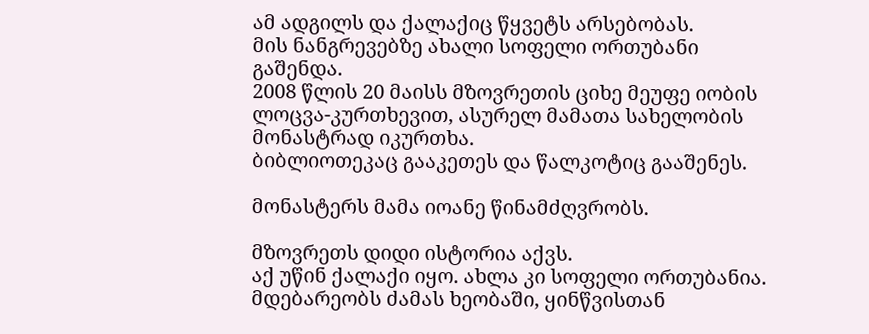ამ ადგილს და ქალაქიც წყვეტს არსებობას.
მის ნანგრევებზე ახალი სოფელი ორთუბანი გაშენდა.
2008 წლის 20 მაისს მზოვრეთის ციხე მეუფე იობის ლოცვა-კურთხევით, ასურელ მამათა სახელობის მონასტრად იკურთხა.
ბიბლიოთეკაც გააკეთეს და წალკოტიც გააშენეს.

მონასტერს მამა იოანე წინამძღვრობს.

მზოვრეთს დიდი ისტორია აქვს.
აქ უწინ ქალაქი იყო. ახლა კი სოფელი ორთუბანია. მდებარეობს ძამას ხეობაში, ყინწვისთან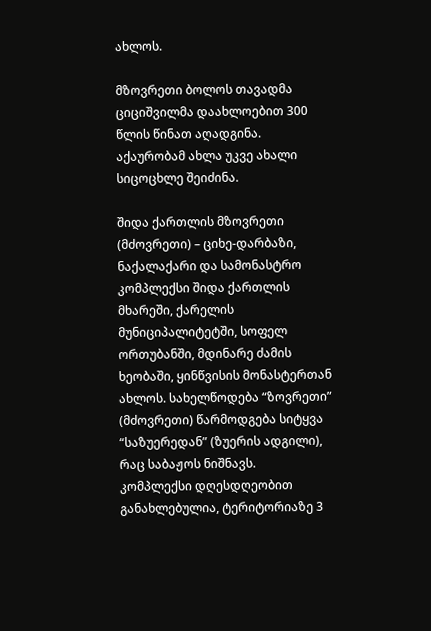ახლოს.

მზოვრეთი ბოლოს თავადმა ციციშვილმა დაახლოებით 300 წლის წინათ აღადგინა. აქაურობამ ახლა უკვე ახალი სიცოცხლე შეიძინა.

შიდა ქართლის მზოვრეთი (მძოვრეთი) – ციხე-დარბაზი, ნაქალაქარი და სამონასტრო კომპლექსი შიდა ქართლის მხარეში, ქარელის მუნიციპალიტეტში, სოფელ ორთუბანში, მდინარე ძამის ხეობაში, ყინწვისის მონასტერთან ახლოს. სახელწოდება “ზოვრეთი” (მძოვრეთი) წარმოდგება სიტყვა “საზუერედან” (ზუერის ადგილი), რაც საბაჟოს ნიშნავს.
კომპლექსი დღესდღეობით განახლებულია, ტერიტორიაზე 3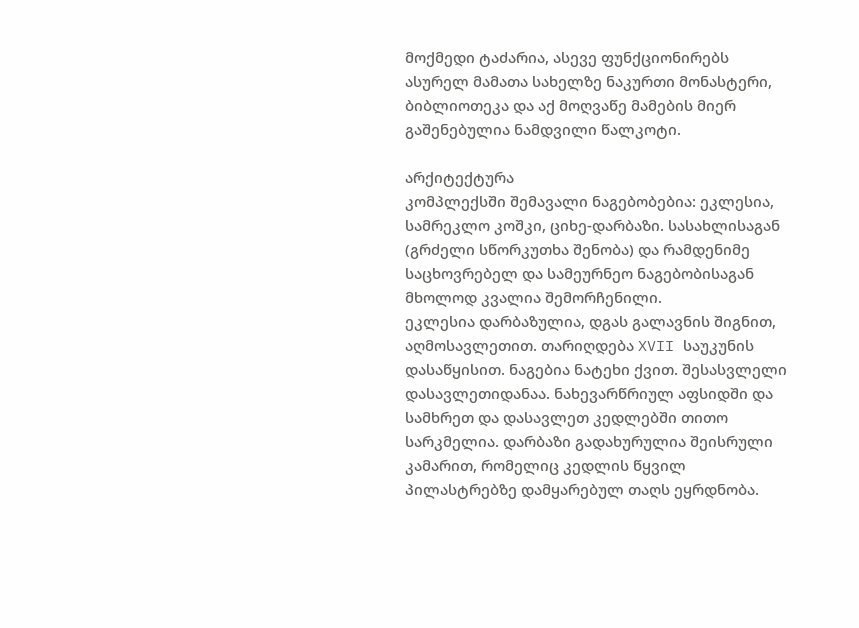მოქმედი ტაძარია, ასევე ფუნქციონირებს ასურელ მამათა სახელზე ნაკურთი მონასტერი, ბიბლიოთეკა და აქ მოღვაწე მამების მიერ გაშენებულია ნამდვილი წალკოტი.

არქიტექტურა
კომპლექსში შემავალი ნაგებობებია: ეკლესია, სამრეკლო კოშკი, ციხე-დარბაზი. სასახლისაგან (გრძელი სწორკუთხა შენობა) და რამდენიმე საცხოვრებელ და სამეურნეო ნაგებობისაგან მხოლოდ კვალია შემორჩენილი.
ეკლესია დარბაზულია, დგას გალავნის შიგნით, აღმოსავლეთით. თარიღდება XVII საუკუნის დასაწყისით. ნაგებია ნატეხი ქვით. შესასვლელი დასავლეთიდანაა. ნახევარწრიულ აფსიდში და სამხრეთ და დასავლეთ კედლებში თითო სარკმელია. დარბაზი გადახურულია შეისრული კამარით, რომელიც კედლის წყვილ პილასტრებზე დამყარებულ თაღს ეყრდნობა.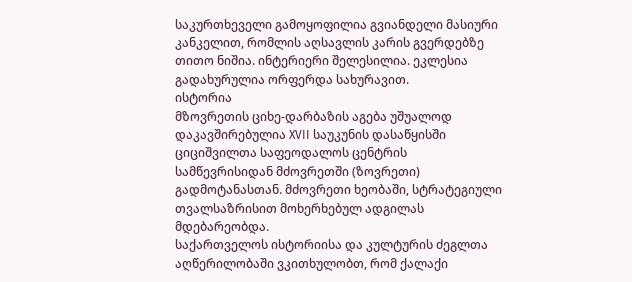საკურთხეველი გამოყოფილია გვიანდელი მასიური კანკელით, რომლის აღსავლის კარის გვერდებზე თითო ნიშია. ინტერიერი შელესილია. ეკლესია გადახურულია ორფერდა სახურავით.
ისტორია
მზოვრეთის ციხე-დარბაზის აგება უშუალოდ დაკავშირებულია XVII საუკუნის დასაწყისში ციციშვილთა საფეოდალოს ცენტრის სამწევრისიდან მძოვრეთში (ზოვრეთი) გადმოტანასთან. მძოვრეთი ხეობაში, სტრატეგიული თვალსაზრისით მოხერხებულ ადგილას მდებარეობდა.
საქართველოს ისტორიისა და კულტურის ძეგლთა აღწერილობაში ვკითხულობთ, რომ ქალაქი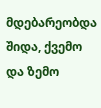მდებარეობდა შიდა, ქვემო და ზემო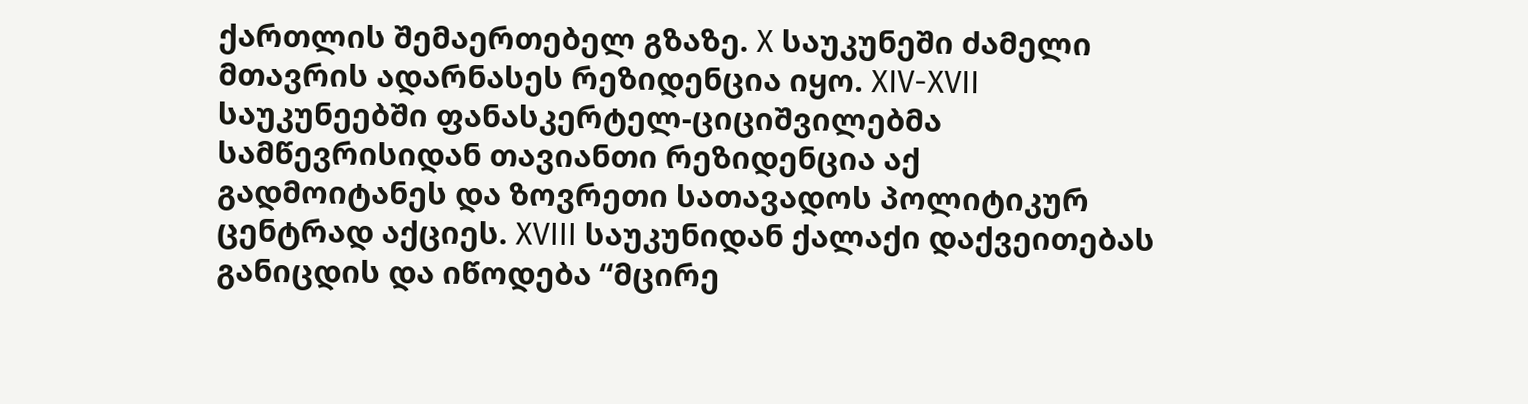ქართლის შემაერთებელ გზაზე. X საუკუნეში ძამელი მთავრის ადარნასეს რეზიდენცია იყო. XIV-XVII საუკუნეებში ფანასკერტელ-ციციშვილებმა სამწევრისიდან თავიანთი რეზიდენცია აქ გადმოიტანეს და ზოვრეთი სათავადოს პოლიტიკურ ცენტრად აქციეს. XVIII საუკუნიდან ქალაქი დაქვეითებას განიცდის და იწოდება “მცირე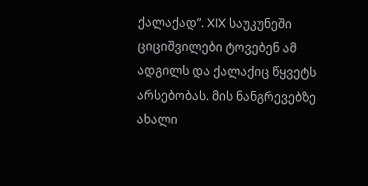ქალაქად”. XIX საუკუნეში ციციშვილები ტოვებენ ამ ადგილს და ქალაქიც წყვეტს არსებობას. მის ნანგრევებზე ახალი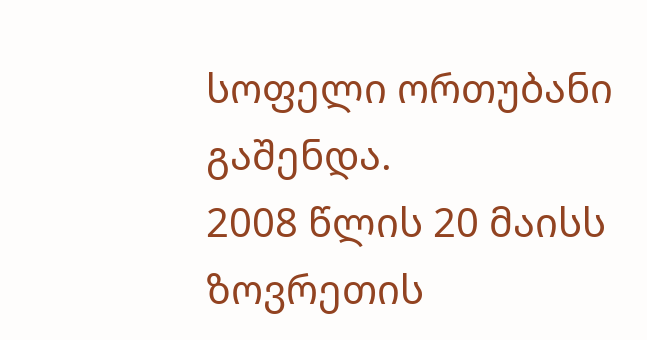სოფელი ორთუბანი გაშენდა.
2008 წლის 20 მაისს ზოვრეთის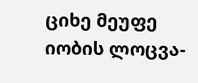ციხე მეუფე იობის ლოცვა-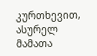კურთხევით, ასურელ მამათა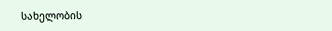სახელობის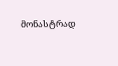მონასტრად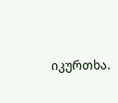იკურთხა.